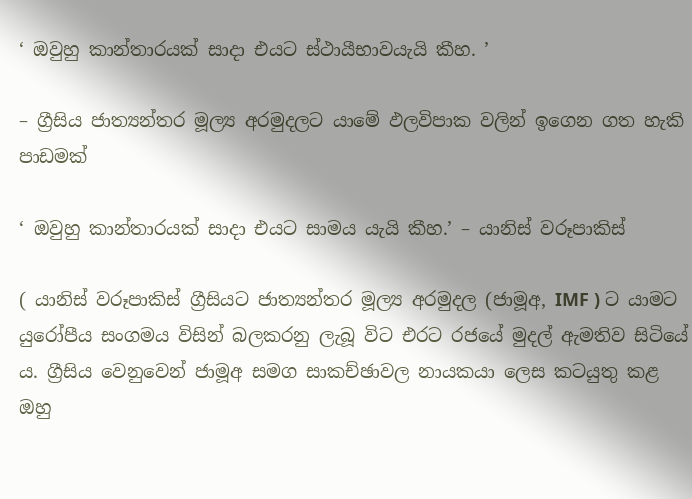‘ ඔවුහු කාන්තාරයක් සාදා එයට ස්ථායීභාවයැයි කීහ. ’

– ග්‍රීසිය ජාත්‍යන්තර මූල්‍ය අරමුදලට යාමේ ඵලවිපාක වලින් ඉගෙන ගත හැකි පාඩමක්

‘ ඔවුහු කාන්තාරයක් සාදා එයට සාමය යැයි කීහ.’ – යානිස් වරූපාකිස්

( යානිස් වරූපාකිස් ග්‍රීසියට ජාත්‍යන්තර මූල්‍ය අරමුදල (ජාමූඅ, IMF ) ට යාමට යුරෝපීය සංගමය විසින් බලකරනු ලැබූ විට එරට රජයේ මුදල් ඇමතිව සිටියේ ය. ග්‍රීසිය වෙනුවෙන් ජාමූඅ සමග සාකච්ඡාවල නායකයා ලෙස කටයුතු කළ ඔහු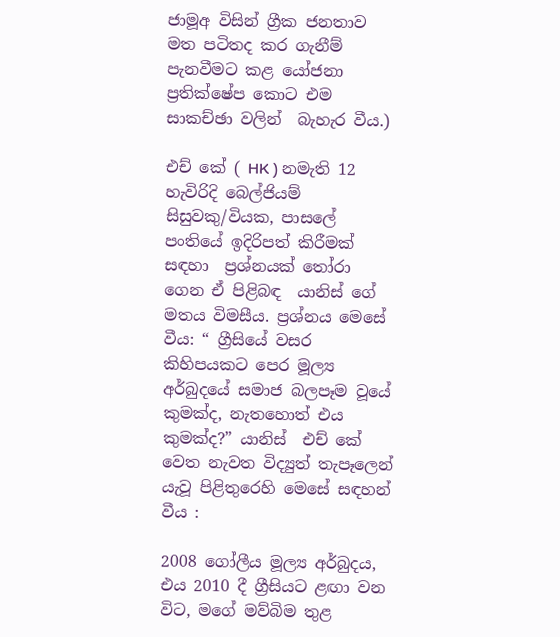ජාමූඅ විසින් ග්‍රීක ජනතාව මත පටිතද කර ගැනීම් පැනවීමට කළ යෝජනා ප්‍රතික්ෂේප කොට එම සාකච්ඡා වලින්  බැහැර වීය.)

එච් කේ ( HK ) නමැති 12 හැවිරිදි බෙල්ජියම් සිසුවකු/වියක, පාසලේ පංතියේ ඉදිරිපත් කිරීමක් සඳහා  ප්‍රශ්නයක් තෝරා ගෙන ඒ පිළිබඳ  යානිස් ගේ මතය විමසීය. ප්‍රශ්නය මෙසේ වීය: “ ග්‍රීසියේ වසර කිහිපයකට පෙර මූල්‍ය අර්බුදයේ සමාජ බලපෑම වූයේ කුමක්ද, නැතහොත් එය කුමක්ද?” යානිස්  එච් කේ වෙත නැවත විද්‍යුත් තැපෑලෙන් යැවූ පිළිතුරෙහි මෙසේ සඳහන් වීය :

2008 ගෝලීය මූල්‍ය අර්බුදය, එය 2010 දී ග්‍රීසියට ළඟා වන විට, මගේ මව්බිම තුළ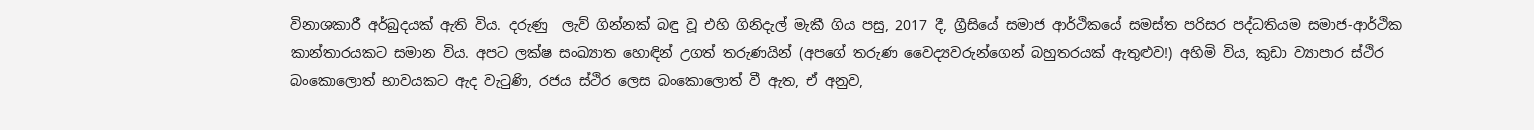විනාශකාරී අර්බුදයක් ඇති විය. දරුණු  ලැව් ගින්නක් බඳු වූ එහි ගිනිදැල් මැකී ගිය පසු, 2017 දී, ග්‍රීසියේ සමාජ ආර්ථිකයේ සමස්ත පරිසර පද්ධතියම සමාජ-ආර්ථික කාන්තාරයකට සමාන විය. අපට ලක්ෂ සංඛ්‍යාත හොඳින් උගත් තරුණයින් (අපගේ තරුණ වෛද්‍යවරුන්ගෙන් බහුතරයක් ඇතුළුව!) අහිමි විය, කුඩා ව්‍යාපාර ස්ථිර බංකොලොත් භාවයකට ඇද වැටුණි, රජය ස්ථිර ලෙස බංකොලොත් වී ඇත, ඒ අනුව,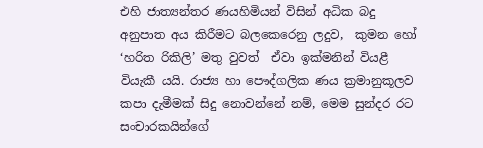එහි ජාත්‍යන්තර ණයහිමියන් විසින් අධික බදු අනුපාත අය කිරීමට බලකෙරෙනු ලදුව,  කුමන හෝ  ‘හරිත රිකිලි’ මතු වුවත්  ඒවා ඉක්මනින් වියළී වියැකී යයි. රාජ්‍ය හා පෞද්ගලික ණය ක්‍රමානුකූලව කපා දැමීමක් සිදු නොවන්නේ නම්, මෙම සුන්දර රට සංචාරකයින්ගේ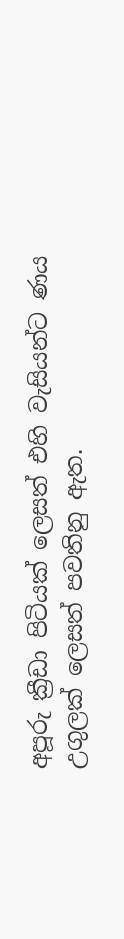අපූරු ක්‍රීඩා පිටියක් ලෙසත් එහි වැසියන්ට ණය උගුලක් ලෙසත් පවතිනු ඇත.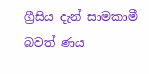ග්‍රීසිය දැන් සාමකාමී බවත් ණය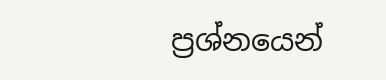ප්‍රශ්නයෙන්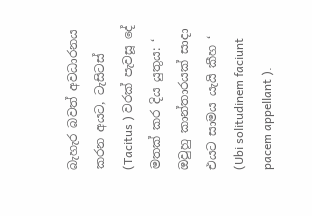බැහැර බවත් අවධාරනය කරන අයට, ටැසිටස් (Tacitus ) වරක් පැවසූ දේ මතක් කර දිය යුතුය: ‘ ඔවුහු කාන්තාරයක් සාදා එයට සාමය යැයි කීහ ‘ (Ubi solitudinem faciunt pacem appellant ).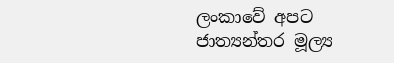ලංකාවේ අපට ජාත්‍යන්තර මූල්‍ය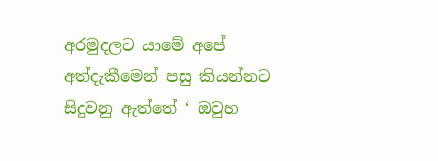අරමුදලට යාමේ අපේ අත්දැකීමෙන් පසු කියන්නට සිදුවනු ඇත්තේ ‘ ඔවුහ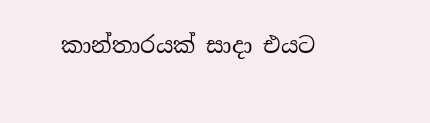කාන්තාරයක් සාදා එයට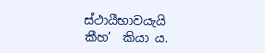ස්ථායීභාවයැයි කීහ’  කියා ය.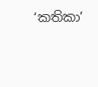‘කතිකා’